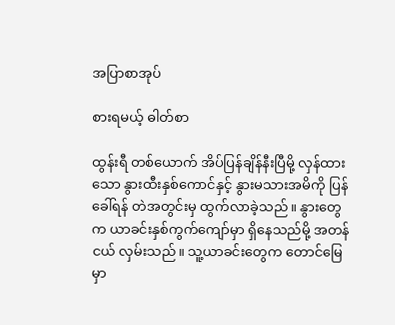အပြာစာအုပ်

စားရမယ့် ဓါတ်စာ

ထွန်းရီ တစ်ယောက် အိပ်ပြန်ချိန်နီးပြီမို့ လှန်ထားသော နွားထီးနှစ်ကောင်နှင့် နွားမသားအမိကို ပြန်ခေါ်ရန် တဲအတွင်းမှ ထွက်လာခဲ့သည်။ နွားတွေက ယာခင်းနှစ်ကွက်ကျော်မှာ ရှိနေသည်မို့ အတန်ငယ် လှမ်းသည်။ သူ့ယာခင်းတွေက တောင်မြေမှာ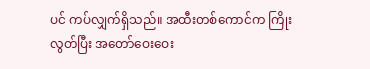ပင် ကပ်လျှက်ရှိသည်။ အထီးတစ်ကောင်က ကြိုးလွတ်ပြီး အတော်ဝေးဝေး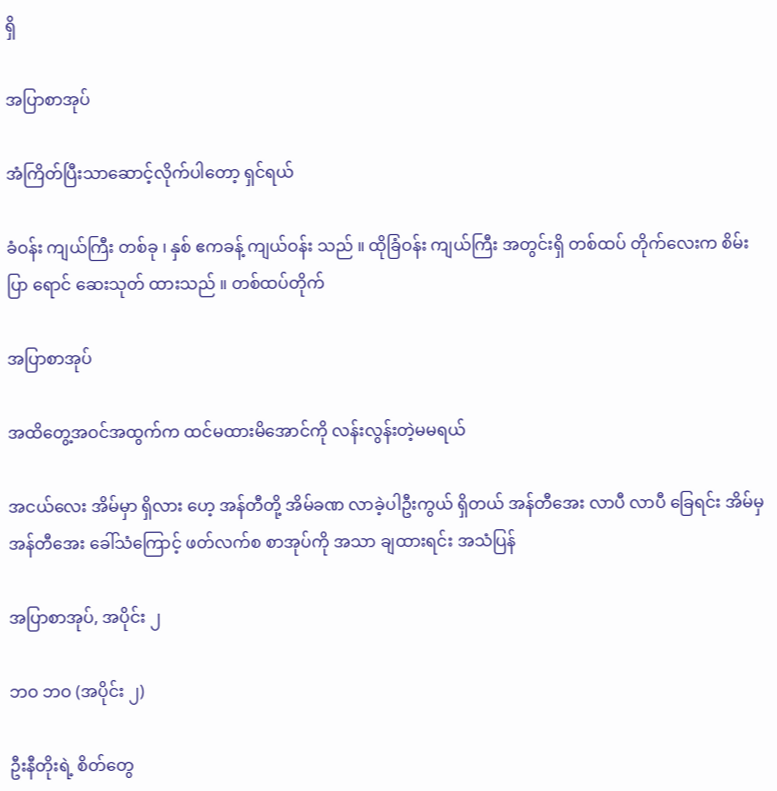ရှိ

အပြာစာအုပ်

အံကြိတ်ပြီးသာဆောင့်လိုက်ပါတော့ ရှင်ရယ်

ခံဝန်း ကျယ်ကြီး တစ်ခု ၊ နှစ် ဧကခန့် ကျယ်ဝန်း သည် ။ ထိုခြံဝန်း ကျယ်ကြီး အတွင်းရှိ တစ်ထပ် တိုက်လေးက စိမ်းပြာ ရောင် ဆေးသုတ် ထားသည် ။ တစ်ထပ်တိုက်

အပြာစာအုပ်

အထိတွေ့အဝင်အထွက်က ထင်မထားမိအောင်ကို လန်းလွန်းတဲ့မမရယ်

အငယ်လေး အိမ်မှာ ရှိလား ဟေ့ အန်တီတို့ အိမ်ခဏ လာခဲ့ပါဦးကွယ် ရှိတယ် အန်တီအေး လာပီ လာပီ ခြေရင်း အိမ်မှ အန်တီအေး ခေါ်သံကြောင့် ဖတ်လက်စ စာအုပ်ကို အသာ ချထားရင်း အသံပြန်

အပြာစာအုပ်, အပိုင်း ၂

ဘဝ ဘဝ (အပိုင်း ၂)

ဦးနီတိုးရဲ့ စိတ်တွေ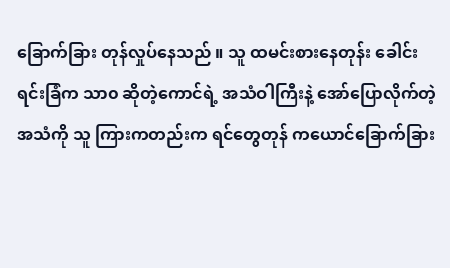ခြောက်ခြား တုန်လှုပ်နေသည် ။ သူ ထမင်းစားနေတုန်း ခေါင်းရင်းခြံက သာ၀ ဆိုတဲ့ကောင်ရဲ့ အသံဝါကြီးနဲ့ အော်ပြောလိုက်တဲ့ အသံကို သူ ကြားကတည်းက ရင်တွေတုန် ကယောင်ခြောက်ခြား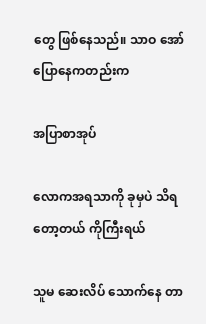တွေ ဖြစ်နေသည်။ သာဝ အော်ပြောနေကတည်းက

အပြာစာအုပ်

လောကအရသာကို ခုမှပဲ သိရတော့တယ် ကိုကြီးရယ်

သူမ ဆေးလိပ် သောက်နေ တာ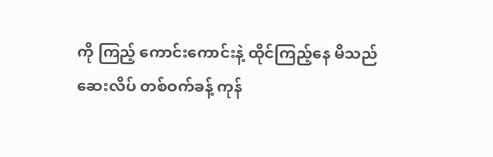ကို ကြည့် ကောင်းကောင်းနဲ့ ထိုင်ကြည့်နေ မိသည်   ဆေးလိပ် တစ်ဝက်ခန့် ကုန်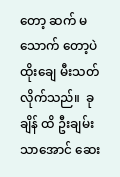တော့ ဆက် မသောက် တော့ပဲ ထိုးချေ မီးသတ်လိုက်သည်။  ခုချိန် ထိ ဦးချမ်းသာအောင် ဆေး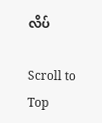လိပ်

Scroll to Top